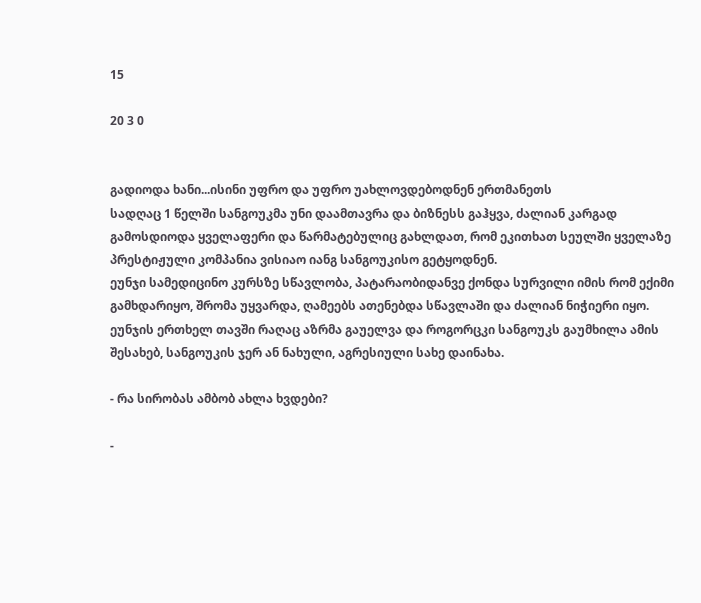15

20 3 0


გადიოდა ხანი...ისინი უფრო და უფრო უახლოვდებოდნენ ერთმანეთს
სადღაც 1 წელში სანგოუკმა უნი დაამთავრა და ბიზნესს გაჰყვა, ძალიან კარგად გამოსდიოდა ყველაფერი და წარმატებულიც გახლდათ, რომ ეკითხათ სეულში ყველაზე პრესტიჟული კომპანია ვისიაო იანგ სანგოუკისო გეტყოდნენ.
ეუნჯი სამედიცინო კურსზე სწავლობა, პატარაობიდანვე ქონდა სურვილი იმის რომ ექიმი გამხდარიყო, შრომა უყვარდა, ღამეებს ათენებდა სწავლაში და ძალიან ნიჭიერი იყო.
ეუნჯის ერთხელ თავში რაღაც აზრმა გაუელვა და როგორცკი სანგოუკს გაუმხილა ამის შესახებ, სანგოუკის ჯერ ან ნახული, აგრესიული სახე დაინახა.

- რა სირობას ამბობ ახლა ხვდები?

-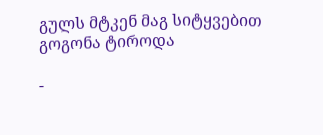გულს მტკენ მაგ სიტყვებით
გოგონა ტიროდა

-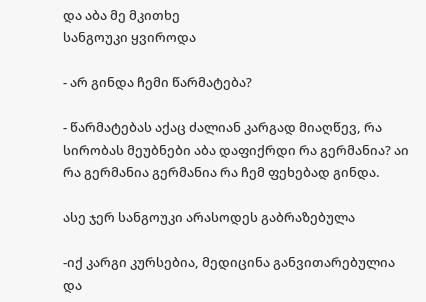და აბა მე მკითხე
სანგოუკი ყვიროდა

- არ გინდა ჩემი წარმატება?

- წარმატებას აქაც ძალიან კარგად მიაღწევ, რა სირობას მეუბნები აბა დაფიქრდი რა გერმანია? აი რა გერმანია გერმანია რა ჩემ ფეხებად გინდა.

ასე ჯერ სანგოუკი არასოდეს გაბრაზებულა

-იქ კარგი კურსებია, მედიცინა განვითარებულია და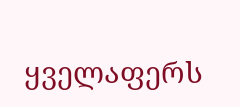ყველაფერს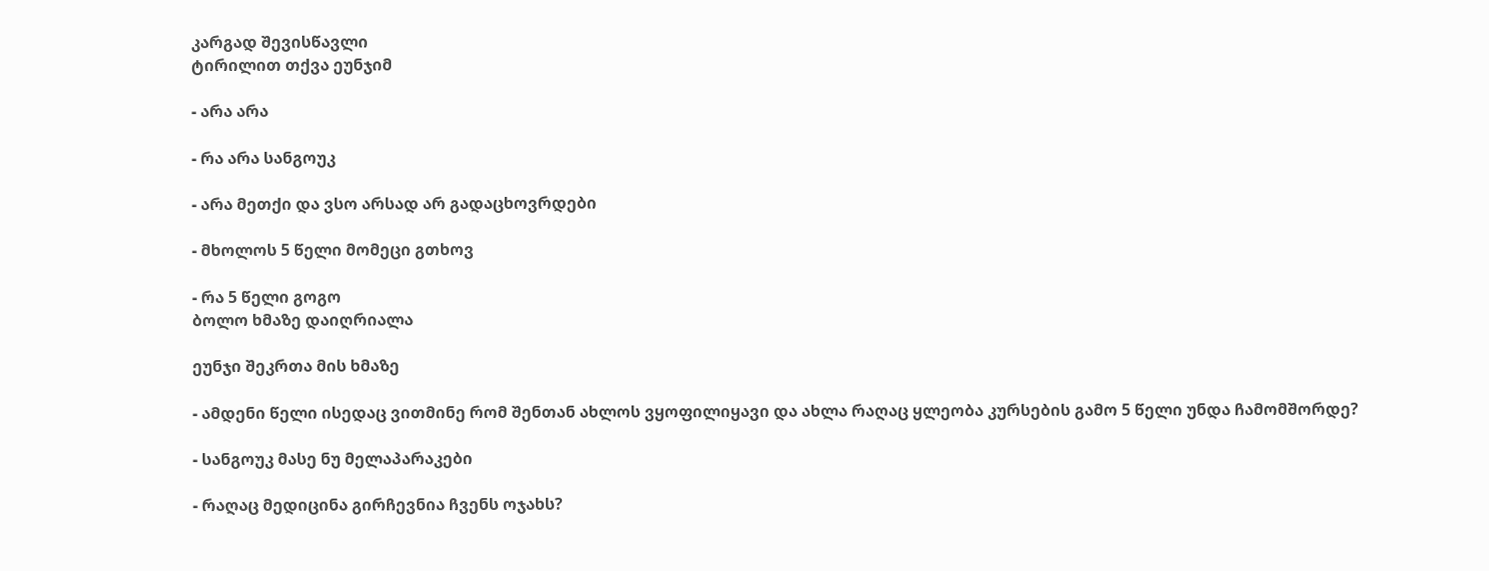კარგად შევისწავლი
ტირილით თქვა ეუნჯიმ

- არა არა

- რა არა სანგოუკ

- არა მეთქი და ვსო არსად არ გადაცხოვრდები

- მხოლოს 5 წელი მომეცი გთხოვ

- რა 5 წელი გოგო
ბოლო ხმაზე დაიღრიალა

ეუნჯი შეკრთა მის ხმაზე

- ამდენი წელი ისედაც ვითმინე რომ შენთან ახლოს ვყოფილიყავი და ახლა რაღაც ყლეობა კურსების გამო 5 წელი უნდა ჩამომშორდე?

- სანგოუკ მასე ნუ მელაპარაკები

- რაღაც მედიცინა გირჩევნია ჩვენს ოჯახს?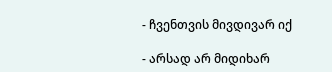- ჩვენთვის მივდივარ იქ

- არსად არ მიდიხარ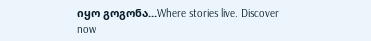იყო გოგონა...Where stories live. Discover now